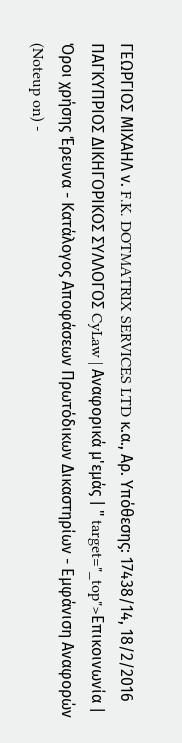ΓΕΩΡΓΙΟΣ ΜΙΧΑΗΛ ν. F.K. DOTMATRIX SERVICES LTD κ.α., Αρ. Υπόθεσης: 17438/14, 18/2/2016 ΠΑΓΚΥΠΡΙΟΣ ΔΙΚΗΓΟΡΙΚΟΣ ΣΥΛΛΟΓΟΣ CyLaw | Αναφορικά μ'εμάς | " target="_top">Επικοινωνία | Όροι χρήσης Έρευνα - Κατάλογος Αποφάσεων Πρωτόδικων Δικαστηρίων - Εμφάνιση Αναφορών (Noteup on) -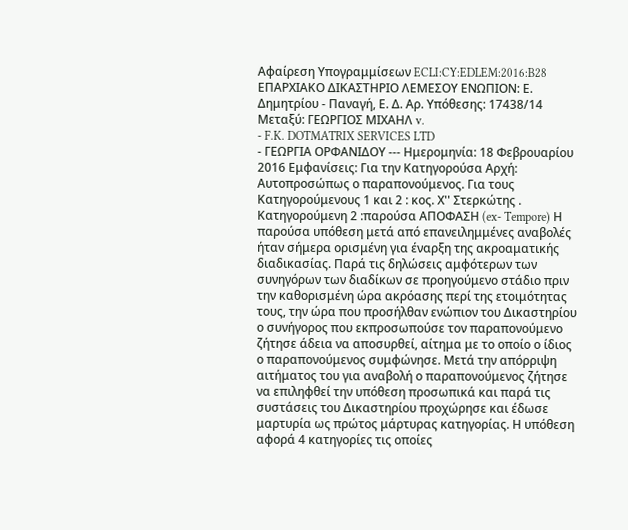Αφαίρεση Υπογραμμίσεων ECLI:CY:EDLEM:2016:B28 ΕΠΑΡΧΙΑΚΟ ΔΙΚΑΣΤΗΡΙΟ ΛΕΜΕΣΟΥ ΕΝΩΠΙΟΝ: Ε. Δημητρίου - Παναγή, Ε. Δ. Αρ. Υπόθεσης: 17438/14 Μεταξύ: ΓΕΩΡΓΙΟΣ ΜΙΧΑΗΛ v.
- F.K. DOTMATRIX SERVICES LTD
- ΓΕΩΡΓΙΑ ΟΡΦΑΝΙΔΟΥ --- Ημερομηνία: 18 Φεβρουαρίου 2016 Εμφανίσεις: Για την Κατηγορούσα Αρχή: Αυτοπροσώπως ο παραπονούμενος. Για τους Κατηγορούμενους 1 και 2 : κος. Χ'' Στερκώτης . Κατηγορούμενη 2 :παρούσα ΑΠΟΦΑΣΗ (ex- Tempore) Η παρούσα υπόθεση μετά από επανειλημμένες αναβολές ήταν σήμερα ορισμένη για έναρξη της ακροαματικής διαδικασίας. Παρά τις δηλώσεις αμφότερων των συνηγόρων των διαδίκων σε προηγούμενο στάδιο πριν την καθορισμένη ώρα ακρόασης περί της ετοιμότητας τους, την ώρα που προσήλθαν ενώπιον του Δικαστηρίου ο συνήγορος που εκπροσωπούσε τον παραπονούμενο ζήτησε άδεια να αποσυρθεί, αίτημα με το οποίο ο ίδιος ο παραπονούμενος συμφώνησε. Μετά την απόρριψη αιτήματος του για αναβολή ο παραπονούμενος ζήτησε να επιληφθεί την υπόθεση προσωπικά και παρά τις συστάσεις του Δικαστηρίου προχώρησε και έδωσε μαρτυρία ως πρώτος μάρτυρας κατηγορίας. Η υπόθεση αφορά 4 κατηγορίες τις οποίες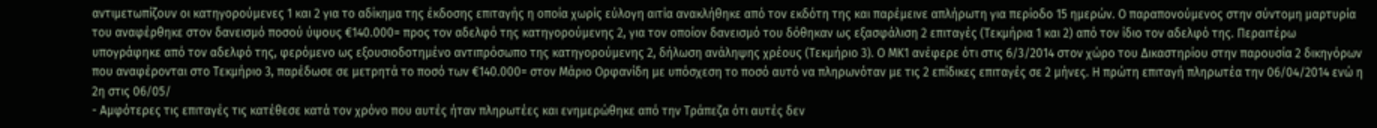αντιμετωπίζουν οι κατηγορούμενες 1 και 2 για το αδίκημα της έκδοσης επιταγής η οποία χωρίς εύλογη αιτία ανακλήθηκε από τον εκδότη της και παρέμεινε απλήρωτη για περίοδο 15 ημερών. Ο παραπονούμενος στην σύντομη μαρτυρία του αναφέρθηκε στον δανεισμό ποσού ύψους €140.000= προς τον αδελφό της κατηγορούμενης 2, για τον οποίον δανεισμό του δόθηκαν ως εξασφάλιση 2 επιταγές (Τεκμήρια 1 και 2) από τον ίδιο τον αδελφό της. Περαιτέρω υπογράφηκε από τον αδελφό της, φερόμενο ως εξουσιοδοτημένο αντιπρόσωπο της κατηγορούμενης 2, δήλωση ανάληψης χρέους (Τεκμήριο 3). Ο ΜΚ1 ανέφερε ότι στις 6/3/2014 στον χώρο του Δικαστηρίου στην παρουσία 2 δικηγόρων που αναφέρονται στο Τεκμήριο 3, παρέδωσε σε μετρητά το ποσό των €140.000= στον Μάριο Ορφανίδη με υπόσχεση το ποσό αυτό να πληρωνόταν με τις 2 επίδικες επιταγές σε 2 μήνες. Η πρώτη επιταγή πληρωτέα την 06/04/2014 ενώ η 2η στις 06/05/
- Αμφότερες τις επιταγές τις κατέθεσε κατά τον χρόνο που αυτές ήταν πληρωτέες και ενημερώθηκε από την Τράπεζα ότι αυτές δεν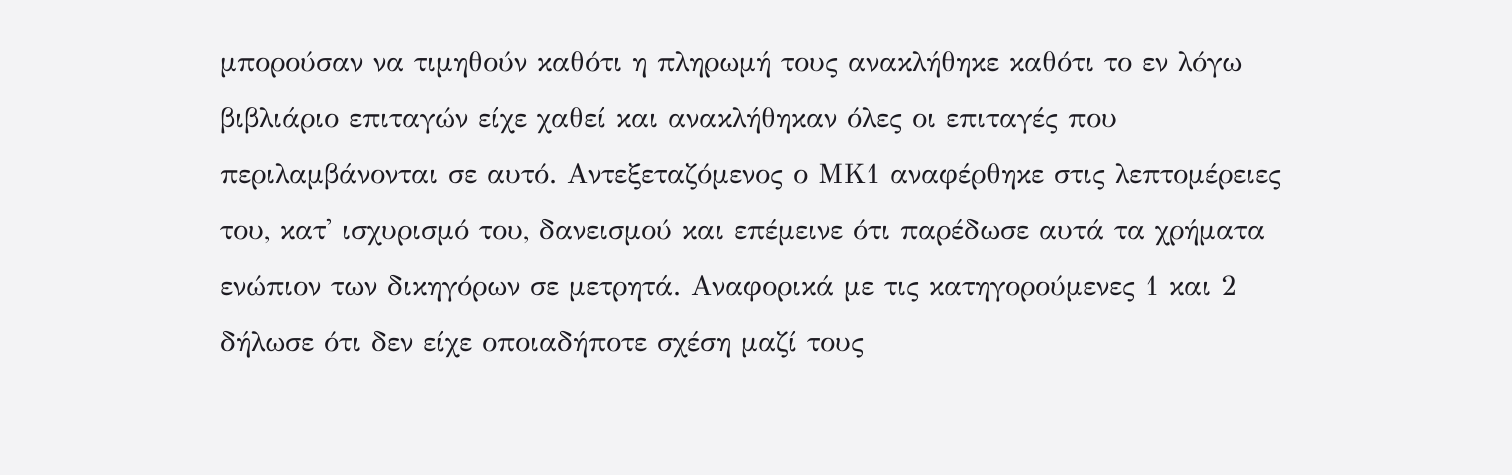μπορούσαν να τιμηθούν καθότι η πληρωμή τους ανακλήθηκε καθότι το εν λόγω βιβλιάριο επιταγών είχε χαθεί και ανακλήθηκαν όλες οι επιταγές που περιλαμβάνονται σε αυτό. Αντεξεταζόμενος ο ΜΚ1 αναφέρθηκε στις λεπτομέρειες του, κατ' ισχυρισμό του, δανεισμού και επέμεινε ότι παρέδωσε αυτά τα χρήματα ενώπιον των δικηγόρων σε μετρητά. Αναφορικά με τις κατηγορούμενες 1 και 2 δήλωσε ότι δεν είχε οποιαδήποτε σχέση μαζί τους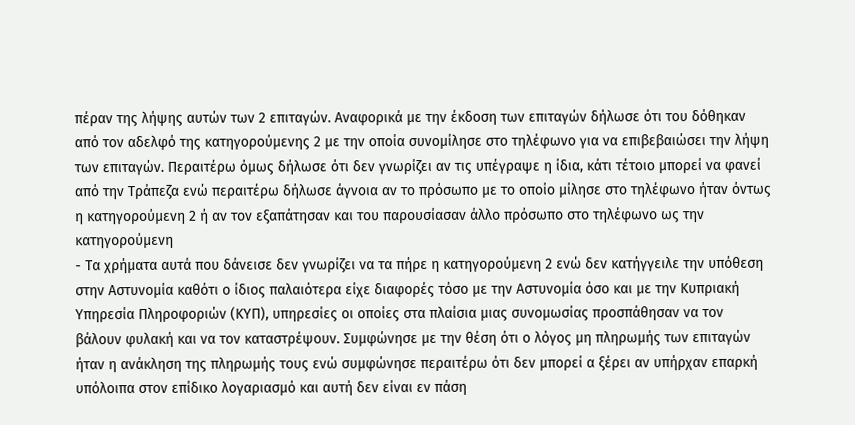πέραν της λήψης αυτών των 2 επιταγών. Αναφορικά με την έκδοση των επιταγών δήλωσε ότι του δόθηκαν από τον αδελφό της κατηγορούμενης 2 με την οποία συνομίλησε στο τηλέφωνο για να επιβεβαιώσει την λήψη των επιταγών. Περαιτέρω όμως δήλωσε ότι δεν γνωρίζει αν τις υπέγραψε η ίδια, κάτι τέτοιο μπορεί να φανεί από την Τράπεζα ενώ περαιτέρω δήλωσε άγνοια αν το πρόσωπο με το οποίο μίλησε στο τηλέφωνο ήταν όντως η κατηγορούμενη 2 ή αν τον εξαπάτησαν και του παρουσίασαν άλλο πρόσωπο στο τηλέφωνο ως την κατηγορούμενη
- Τα χρήματα αυτά που δάνεισε δεν γνωρίζει να τα πήρε η κατηγορούμενη 2 ενώ δεν κατήγγειλε την υπόθεση στην Αστυνομία καθότι ο ίδιος παλαιότερα είχε διαφορές τόσο με την Αστυνομία όσο και με την Κυπριακή Υπηρεσία Πληροφοριών (ΚΥΠ), υπηρεσίες οι οποίες στα πλαίσια μιας συνομωσίας προσπάθησαν να τον βάλουν φυλακή και να τον καταστρέψουν. Συμφώνησε με την θέση ότι ο λόγος μη πληρωμής των επιταγών ήταν η ανάκληση της πληρωμής τους ενώ συμφώνησε περαιτέρω ότι δεν μπορεί α ξέρει αν υπήρχαν επαρκή υπόλοιπα στον επίδικο λογαριασμό και αυτή δεν είναι εν πάση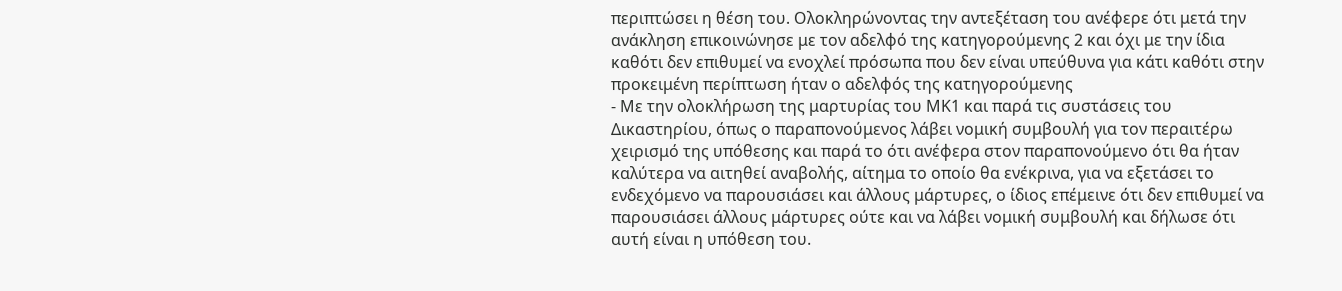περιπτώσει η θέση του. Ολοκληρώνοντας την αντεξέταση του ανέφερε ότι μετά την ανάκληση επικοινώνησε με τον αδελφό της κατηγορούμενης 2 και όχι με την ίδια καθότι δεν επιθυμεί να ενοχλεί πρόσωπα που δεν είναι υπεύθυνα για κάτι καθότι στην προκειμένη περίπτωση ήταν ο αδελφός της κατηγορούμενης
- Με την ολοκλήρωση της μαρτυρίας του ΜΚ1 και παρά τις συστάσεις του Δικαστηρίου, όπως ο παραπονούμενος λάβει νομική συμβουλή για τον περαιτέρω χειρισμό της υπόθεσης και παρά το ότι ανέφερα στον παραπονούμενο ότι θα ήταν καλύτερα να αιτηθεί αναβολής, αίτημα το οποίο θα ενέκρινα, για να εξετάσει το ενδεχόμενο να παρουσιάσει και άλλους μάρτυρες, ο ίδιος επέμεινε ότι δεν επιθυμεί να παρουσιάσει άλλους μάρτυρες ούτε και να λάβει νομική συμβουλή και δήλωσε ότι αυτή είναι η υπόθεση του.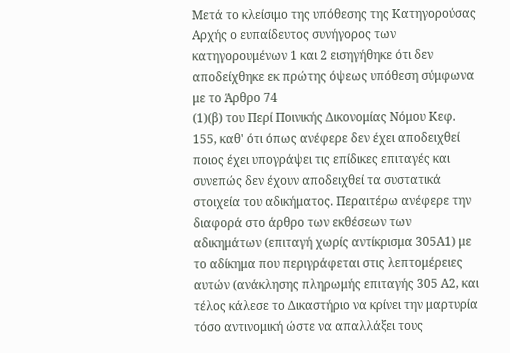Μετά το κλείσιμο της υπόθεσης της Κατηγορούσας Αρχής ο ευπαίδευτος συνήγορος των κατηγορουμένων 1 και 2 εισηγήθηκε ότι δεν αποδείχθηκε εκ πρώτης όψεως υπόθεση σύμφωνα με το Άρθρο 74
(1)(β) του Περί Ποινικής Δικονομίας Νόμου Κεφ. 155, καθ' ότι όπως ανέφερε δεν έχει αποδειχθεί ποιος έχει υπογράψει τις επίδικες επιταγές και συνεπώς δεν έχουν αποδειχθεί τα συστατικά στοιχεία του αδικήματος. Περαιτέρω ανέφερε την διαφορά στο άρθρο των εκθέσεων των αδικημάτων (επιταγή χωρίς αντίκρισμα 305Α1) με το αδίκημα που περιγράφεται στις λεπτομέρειες αυτών (ανάκλησης πληρωμής επιταγής 305 Α2, και τέλος κάλεσε το Δικαστήριο να κρίνει την μαρτυρία τόσο αντινομική ώστε να απαλλάξει τους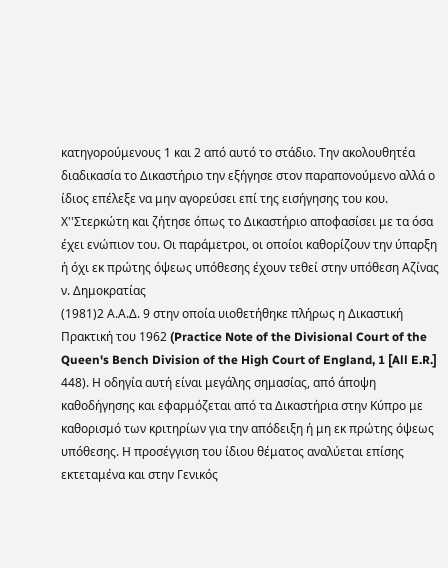κατηγορούμενους 1 και 2 από αυτό το στάδιο. Την ακολουθητέα διαδικασία το Δικαστήριο την εξήγησε στον παραπονούμενο αλλά ο ίδιος επέλεξε να μην αγορεύσει επί της εισήγησης του κου. Χ''Στερκώτη και ζήτησε όπως το Δικαστήριο αποφασίσει με τα όσα έχει ενώπιον του. Οι παράμετροι, οι οποίοι καθορίζουν την ύπαρξη ή όχι εκ πρώτης όψεως υπόθεσης έχουν τεθεί στην υπόθεση Αζίνας ν. Δημοκρατίας
(1981)2 Α.Α.Δ. 9 στην οποία υιοθετήθηκε πλήρως η Δικαστική Πρακτική του 1962 (Practice Note of the Divisional Court of the Queen's Bench Division of the High Court of England, 1 [All E.R.] 448). Η οδηγία αυτή είναι μεγάλης σημασίας, από άποψη καθοδήγησης και εφαρμόζεται από τα Δικαστήρια στην Κύπρο με καθορισμό των κριτηρίων για την απόδειξη ή μη εκ πρώτης όψεως υπόθεσης. Η προσέγγιση του ίδιου θέματος αναλύεται επίσης εκτεταμένα και στην Γενικός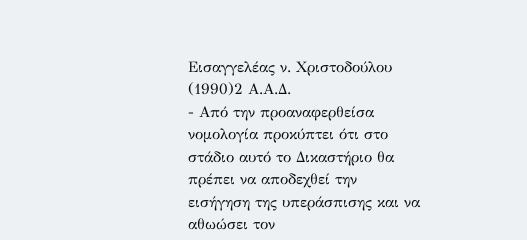Εισαγγελέας ν. Χριστοδούλου
(1990)2 Α.Α.Δ.
- Από την προαναφερθείσα νομολογία προκύπτει ότι στο στάδιο αυτό το Δικαστήριο θα πρέπει να αποδεχθεί την εισήγηση της υπεράσπισης και να αθωώσει τον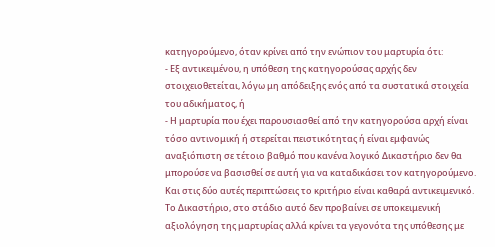κατηγορούμενο, όταν κρίνει από την ενώπιον του μαρτυρία ότι:
- Εξ αντικειμένου, η υπόθεση της κατηγορούσας αρχής δεν στοιχειοθετείται, λόγω μη απόδειξης ενός από τα συστατικά στοιχεία του αδικήματος, ή
- Η μαρτυρία που έχει παρουσιασθεί από την κατηγορούσα αρχή είναι τόσο αντινομική ή στερείται πειστικότητας ή είναι εμφανώς αναξιόπιστη σε τέτοιο βαθμό που κανένα λογικό Δικαστήριο δεν θα μπορούσε να βασισθεί σε αυτή για να καταδικάσει τον κατηγορούμενο. Και στις δύο αυτές περιπτώσεις το κριτήριο είναι καθαρά αντικειμενικό. Το Δικαστήριο, στο στάδιο αυτό δεν προβαίνει σε υποκειμενική αξιολόγηση της μαρτυρίας αλλά κρίνει τα γεγονότα της υπόθεσης με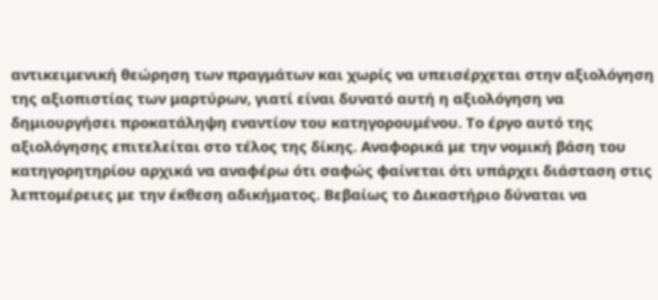αντικειμενική θεώρηση των πραγμάτων και χωρίς να υπεισέρχεται στην αξιολόγηση της αξιοπιστίας των μαρτύρων, γιατί είναι δυνατό αυτή η αξιολόγηση να δημιουργήσει προκατάληψη εναντίον του κατηγορουμένου. Το έργο αυτό της αξιολόγησης επιτελείται στο τέλος της δίκης. Αναφορικά με την νομική βάση του κατηγορητηρίου αρχικά να αναφέρω ότι σαφώς φαίνεται ότι υπάρχει διάσταση στις λεπτομέρειες με την έκθεση αδικήματος. Βεβαίως το Δικαστήριο δύναται να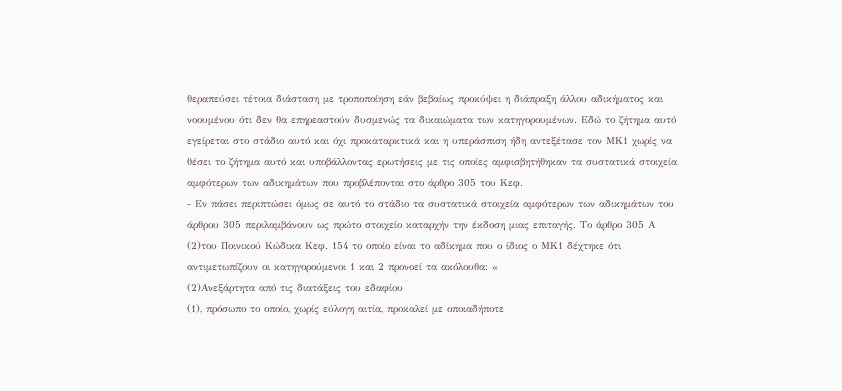θεραπεύσει τέτοια διάσταση με τροποποίηση εάν βεβαίως προκύψει η διάπραξη άλλου αδικήματος και νοουμένου ότι δεν θα επηρεαστούν δυσμενώς τα δικαιώματα των κατηγορουμένων. Εδώ το ζήτημα αυτό εγείρεται στο στάδιο αυτό και όχι προκαταρκτικά και η υπεράσπιση ήδη αντεξέτασε τον ΜΚ1 χωρίς να θέσει το ζήτημα αυτό και υποβάλλοντας ερωτήσεις με τις οποίες αμφισβητήθηκαν τα συστατικά στοιχεία αμφότερων των αδικημάτων που προβλέπονται στο άρθρο 305 του Κεφ.
- Εν πάσει περιπτώσει όμως σε αυτό το στάδιο τα συστατικά στοιχεία αμφότερων των αδικημάτων του άρθρου 305 περιλαμβάνουν ως πρώτο στοιχείο καταρχήν την έκδοση μιας επιταγής. Το άρθρο 305 Α
(2)του Ποινικού Κώδικα Κεφ. 154 το οποίο είναι το αδίκημα που ο ίδιος ο ΜΚ1 δέχτηκε ότι αντιμετωπίζουν οι κατηγορούμενοι 1 και 2 προνοεί τα ακόλουθα: «
(2)Ανεξάρτητα από τις διατάξεις του εδαφίου
(1), πρόσωπο το οποίο, χωρίς εύλογη αιτία, προκαλεί με οποιαδήποτε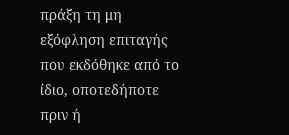πράξη τη μη εξόφληση επιταγής που εκδόθηκε από το ίδιο, οποτεδήποτε πριν ή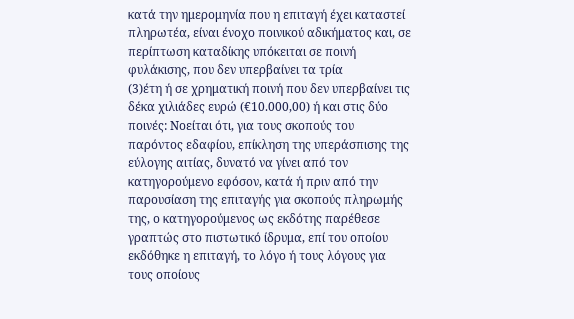κατά την ημερομηνία που η επιταγή έχει καταστεί πληρωτέα, είναι ένοχο ποινικού αδικήματος και, σε περίπτωση καταδίκης υπόκειται σε ποινή φυλάκισης, που δεν υπερβαίνει τα τρία
(3)έτη ή σε χρηματική ποινή που δεν υπερβαίνει τις δέκα χιλιάδες ευρώ (€10.000,00) ή και στις δύο ποινές: Νοείται ότι, για τους σκοπούς του παρόντος εδαφίου, επίκληση της υπεράσπισης της εύλογης αιτίας, δυνατό να γίνει από τον κατηγορούμενο εφόσον, κατά ή πριν από την παρουσίαση της επιταγής για σκοπούς πληρωμής της, ο κατηγορούμενος ως εκδότης παρέθεσε γραπτώς στο πιστωτικό ίδρυμα, επί του οποίου εκδόθηκε η επιταγή, το λόγο ή τους λόγους για τους οποίους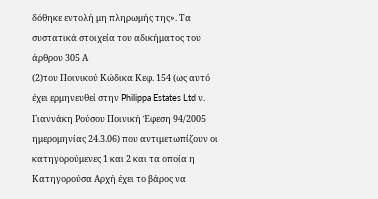δόθηκε εντολή μη πληρωμής της». Τα συστατικά στοιχεία του αδικήματος του άρθρου 305 Α
(2)του Ποινικού Κώδικα Κεφ. 154 (ως αυτό έχει ερμηνευθεί στην Philippa Estates Ltd ν. Γιαννάκη Ρούσου Ποινική Έφεση 94/2005 ημερομηνίας 24.3.06) που αντιμετωπίζουν οι κατηγορούμενες 1 και 2 και τα οποία η Κατηγορούσα Αρχή έχει το βάρος να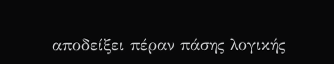αποδείξει πέραν πάσης λογικής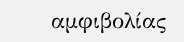αμφιβολίας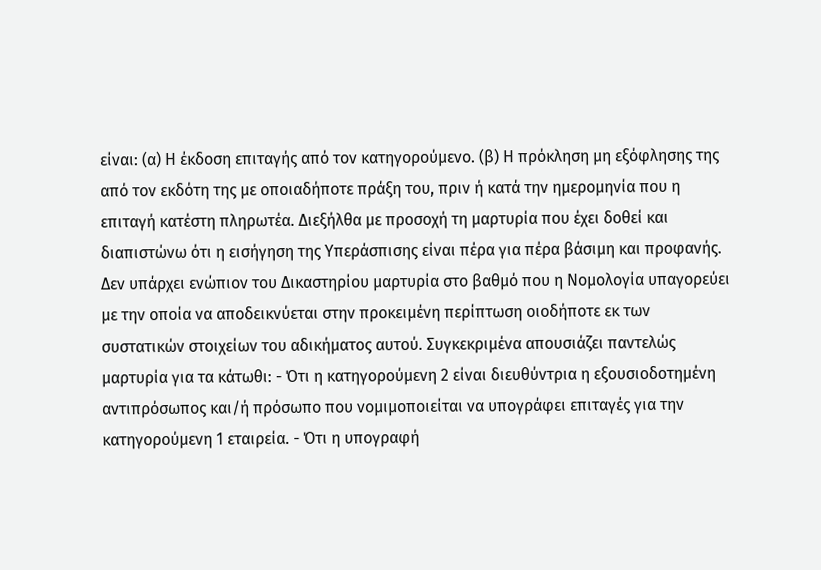είναι: (α) Η έκδοση επιταγής από τον κατηγορούμενο. (β) Η πρόκληση μη εξόφλησης της από τον εκδότη της με οποιαδήποτε πράξη του, πριν ή κατά την ημερομηνία που η επιταγή κατέστη πληρωτέα. Διεξήλθα με προσοχή τη μαρτυρία που έχει δοθεί και διαπιστώνω ότι η εισήγηση της Υπεράσπισης είναι πέρα για πέρα βάσιμη και προφανής. Δεν υπάρχει ενώπιον του Δικαστηρίου μαρτυρία στο βαθμό που η Νομολογία υπαγορεύει με την οποία να αποδεικνύεται στην προκειμένη περίπτωση οιοδήποτε εκ των συστατικών στοιχείων του αδικήματος αυτού. Συγκεκριμένα απουσιάζει παντελώς μαρτυρία για τα κάτωθι: - Ότι η κατηγορούμενη 2 είναι διευθύντρια η εξουσιοδοτημένη αντιπρόσωπος και/ή πρόσωπο που νομιμοποιείται να υπογράφει επιταγές για την κατηγορούμενη 1 εταιρεία. - Ότι η υπογραφή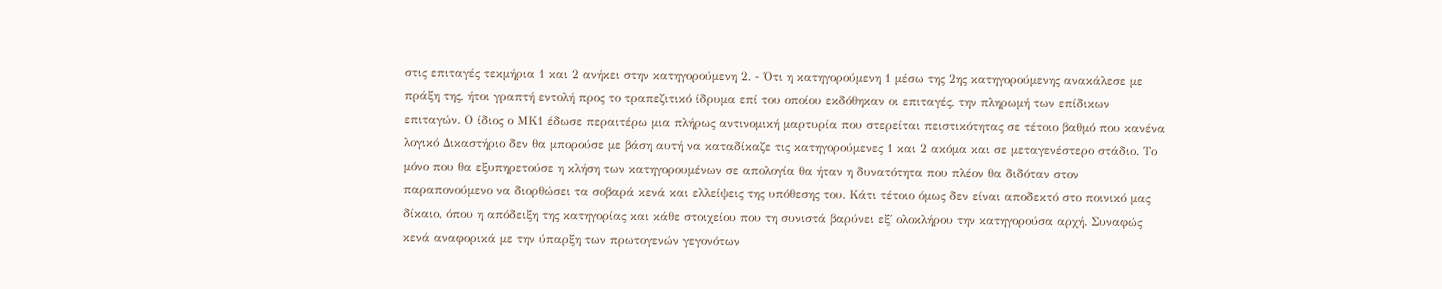στις επιταγές τεκμήρια 1 και 2 ανήκει στην κατηγορούμενη 2. - Ότι η κατηγορούμενη 1 μέσω της 2ης κατηγορούμενης ανακάλεσε με πράξη της, ήτοι γραπτή εντολή προς το τραπεζιτικό ίδρυμα επί του οποίου εκδόθηκαν οι επιταγές, την πληρωμή των επίδικων επιταγών. Ο ίδιος ο ΜΚ1 έδωσε περαιτέρω μια πλήρως αντινομική μαρτυρία που στερείται πειστικότητας σε τέτοιο βαθμό που κανένα λογικό Δικαστήριο δεν θα μπορούσε με βάση αυτή να καταδίκαζε τις κατηγορούμενες 1 και 2 ακόμα και σε μεταγενέστερο στάδιο. Το μόνο που θα εξυπηρετούσε η κλήση των κατηγορουμένων σε απολογία θα ήταν η δυνατότητα που πλέον θα διδόταν στον παραπονούμενο να διορθώσει τα σοβαρά κενά και ελλείψεις της υπόθεσης του. Κάτι τέτοιο όμως δεν είναι αποδεκτό στο ποινικό μας δίκαιο, όπου η απόδειξη της κατηγορίας και κάθε στοιχείου που τη συνιστά βαρύνει εξ΄ ολοκλήρου την κατηγορούσα αρχή. Συναφώς κενά αναφορικά με την ύπαρξη των πρωτογενών γεγονότων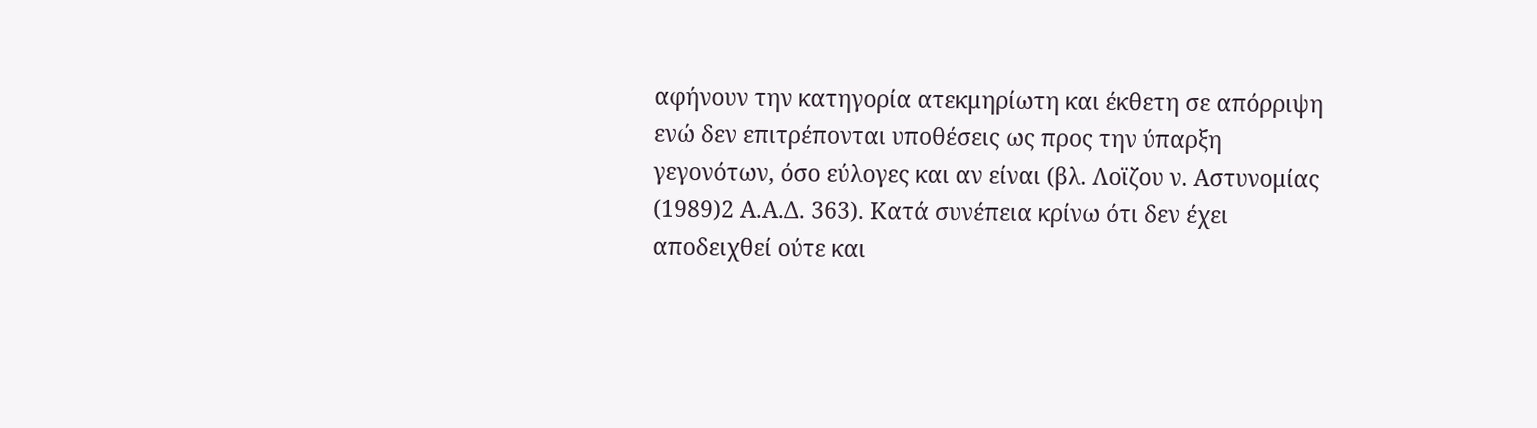αφήνουν την κατηγορία ατεκμηρίωτη και έκθετη σε απόρριψη ενώ δεν επιτρέπονται υποθέσεις ως προς την ύπαρξη γεγονότων, όσο εύλογες και αν είναι (βλ. Λοϊζου ν. Αστυνομίας
(1989)2 Α.Α.Δ. 363). Κατά συνέπεια κρίνω ότι δεν έχει αποδειχθεί ούτε και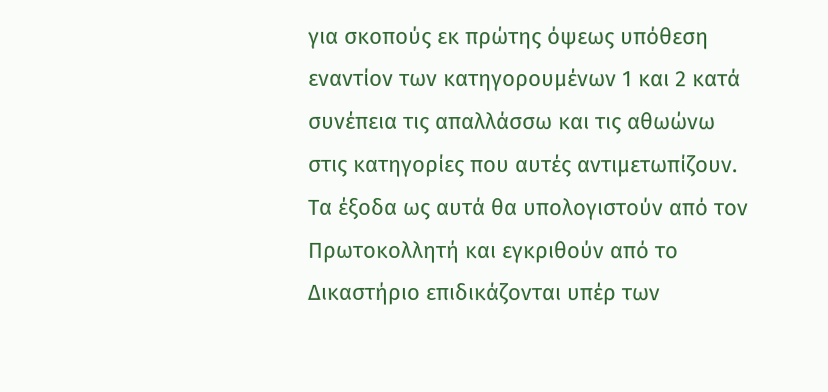για σκοπούς εκ πρώτης όψεως υπόθεση εναντίον των κατηγορουμένων 1 και 2 κατά συνέπεια τις απαλλάσσω και τις αθωώνω στις κατηγορίες που αυτές αντιμετωπίζουν. Τα έξοδα ως αυτά θα υπολογιστούν από τον Πρωτοκολλητή και εγκριθούν από το Δικαστήριο επιδικάζονται υπέρ των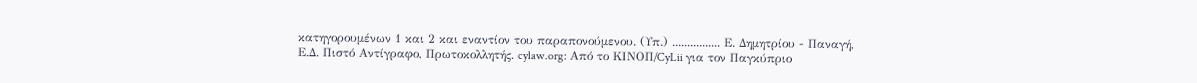κατηγορουμένων 1 και 2 και εναντίον του παραπονούμενου. (Υπ.) ................ Ε. Δημητρίου - Παναγή, Ε.Δ. Πιστό Αντίγραφο, Πρωτοκολλητής. cylaw.org: Από το ΚΙΝOΠ/CyLii για τον Παγκύπριο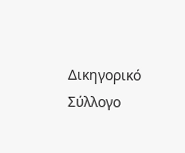Δικηγορικό Σύλλογο